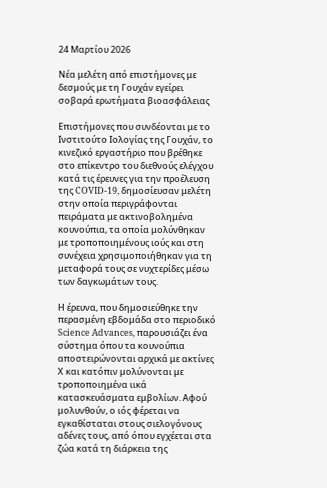24 Μαρτίου 2026

Νέα μελέτη από επιστήμονες με δεσμούς με τη Γουχάν εγείρει σοβαρά ερωτήματα βιοασφάλειας

Επιστήμονες που συνδέονται με το Ινστιτούτο Ιολογίας της Γουχάν, το κινεζικό εργαστήριο που βρέθηκε στο επίκεντρο του διεθνούς ελέγχου κατά τις έρευνες για την προέλευση της COVID-19, δημοσίευσαν μελέτη στην οποία περιγράφονται πειράματα με ακτινοβολημένα κουνούπια, τα οποία μολύνθηκαν με τροποποιημένους ιούς και στη συνέχεια χρησιμοποιήθηκαν για τη μεταφορά τους σε νυχτερίδες μέσω των δαγκωμάτων τους.

Η έρευνα, που δημοσιεύθηκε την περασμένη εβδομάδα στο περιοδικό Science Advances, παρουσιάζει ένα σύστημα όπου τα κουνούπια αποστειρώνονται αρχικά με ακτίνες Χ και κατόπιν μολύνονται με τροποποιημένα ιικά κατασκευάσματα εμβολίων. Αφού μολυνθούν, ο ιός φέρεται να εγκαθίσταται στους σιελογόνους αδένες τους, από όπου εγχέεται στα ζώα κατά τη διάρκεια της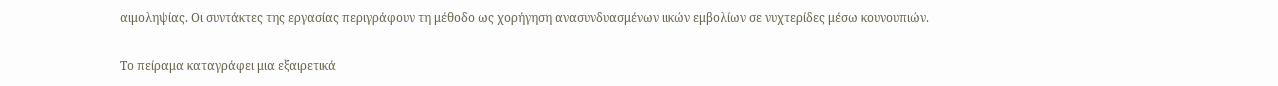αιμοληψίας. Οι συντάκτες της εργασίας περιγράφουν τη μέθοδο ως χορήγηση ανασυνδυασμένων ιικών εμβολίων σε νυχτερίδες μέσω κουνουπιών.

Το πείραμα καταγράφει μια εξαιρετικά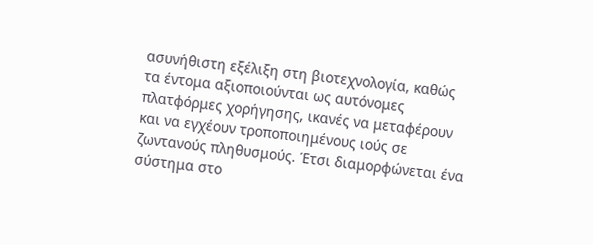ασυνήθιστη εξέλιξη στη βιοτεχνολογία, καθώς τα έντομα αξιοποιούνται ως αυτόνομες πλατφόρμες χορήγησης, ικανές να μεταφέρουν και να εγχέουν τροποποιημένους ιούς σε ζωντανούς πληθυσμούς. Έτσι διαμορφώνεται ένα σύστημα στο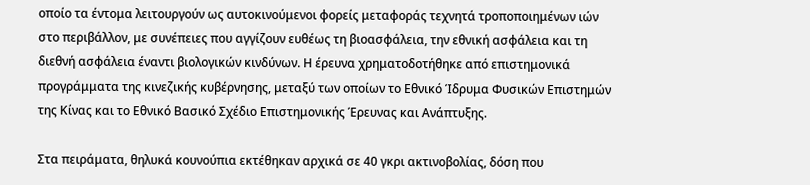οποίο τα έντομα λειτουργούν ως αυτοκινούμενοι φορείς μεταφοράς τεχνητά τροποποιημένων ιών στο περιβάλλον, με συνέπειες που αγγίζουν ευθέως τη βιοασφάλεια, την εθνική ασφάλεια και τη διεθνή ασφάλεια έναντι βιολογικών κινδύνων. Η έρευνα χρηματοδοτήθηκε από επιστημονικά προγράμματα της κινεζικής κυβέρνησης, μεταξύ των οποίων το Εθνικό Ίδρυμα Φυσικών Επιστημών της Κίνας και το Εθνικό Βασικό Σχέδιο Επιστημονικής Έρευνας και Ανάπτυξης.

Στα πειράματα, θηλυκά κουνούπια εκτέθηκαν αρχικά σε 40 γκρι ακτινοβολίας, δόση που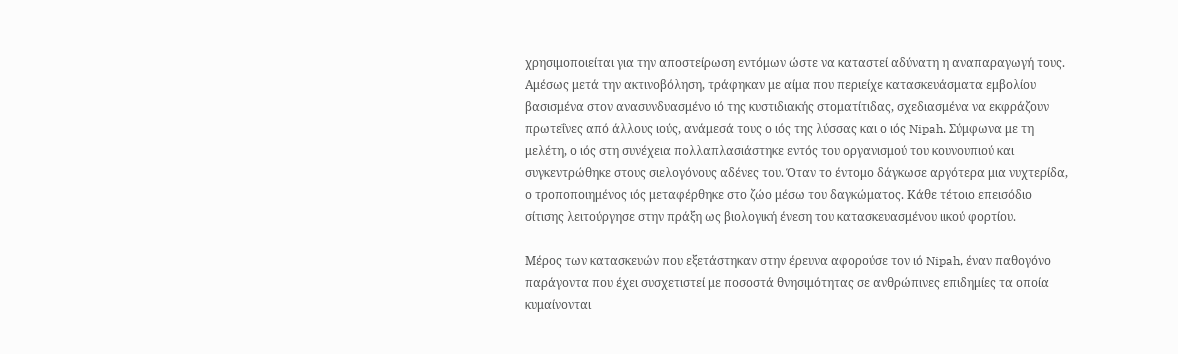χρησιμοποιείται για την αποστείρωση εντόμων ώστε να καταστεί αδύνατη η αναπαραγωγή τους. Αμέσως μετά την ακτινοβόληση, τράφηκαν με αίμα που περιείχε κατασκευάσματα εμβολίου βασισμένα στον ανασυνδυασμένο ιό της κυστιδιακής στοματίτιδας, σχεδιασμένα να εκφράζουν πρωτεΐνες από άλλους ιούς, ανάμεσά τους ο ιός της λύσσας και ο ιός Nipah. Σύμφωνα με τη μελέτη, ο ιός στη συνέχεια πολλαπλασιάστηκε εντός του οργανισμού του κουνουπιού και συγκεντρώθηκε στους σιελογόνους αδένες του. Όταν το έντομο δάγκωσε αργότερα μια νυχτερίδα, ο τροποποιημένος ιός μεταφέρθηκε στο ζώο μέσω του δαγκώματος. Κάθε τέτοιο επεισόδιο σίτισης λειτούργησε στην πράξη ως βιολογική ένεση του κατασκευασμένου ιικού φορτίου.

Μέρος των κατασκευών που εξετάστηκαν στην έρευνα αφορούσε τον ιό Nipah, έναν παθογόνο παράγοντα που έχει συσχετιστεί με ποσοστά θνησιμότητας σε ανθρώπινες επιδημίες τα οποία κυμαίνονται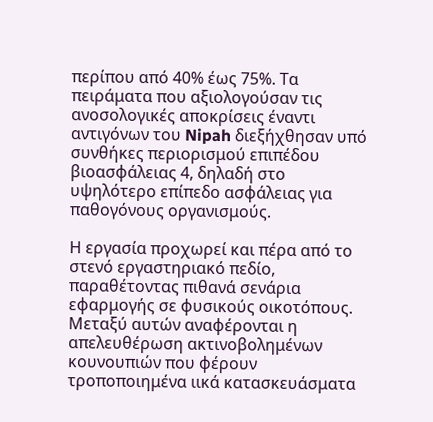περίπου από 40% έως 75%. Τα πειράματα που αξιολογούσαν τις ανοσολογικές αποκρίσεις έναντι αντιγόνων του Nipah διεξήχθησαν υπό συνθήκες περιορισμού επιπέδου βιοασφάλειας 4, δηλαδή στο υψηλότερο επίπεδο ασφάλειας για παθογόνους οργανισμούς.

Η εργασία προχωρεί και πέρα από το στενό εργαστηριακό πεδίο, παραθέτοντας πιθανά σενάρια εφαρμογής σε φυσικούς οικοτόπους. Μεταξύ αυτών αναφέρονται η απελευθέρωση ακτινοβολημένων κουνουπιών που φέρουν τροποποιημένα ιικά κατασκευάσματα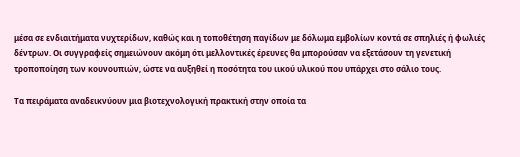μέσα σε ενδιαιτήματα νυχτερίδων, καθώς και η τοποθέτηση παγίδων με δόλωμα εμβολίων κοντά σε σπηλιές ή φωλιές δέντρων. Οι συγγραφείς σημειώνουν ακόμη ότι μελλοντικές έρευνες θα μπορούσαν να εξετάσουν τη γενετική τροποποίηση των κουνουπιών, ώστε να αυξηθεί η ποσότητα του ιικού υλικού που υπάρχει στο σάλιο τους.

Τα πειράματα αναδεικνύουν μια βιοτεχνολογική πρακτική στην οποία τα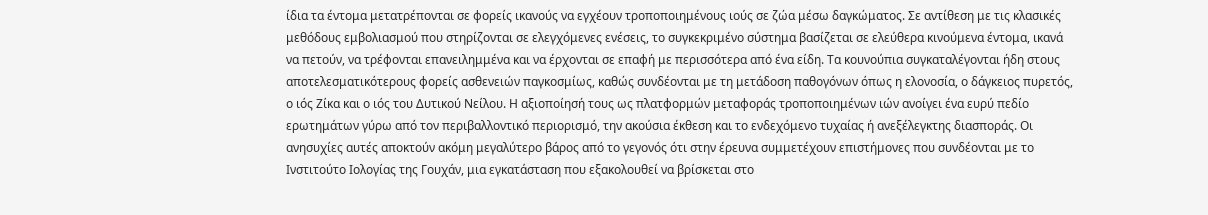ίδια τα έντομα μετατρέπονται σε φορείς ικανούς να εγχέουν τροποποιημένους ιούς σε ζώα μέσω δαγκώματος. Σε αντίθεση με τις κλασικές μεθόδους εμβολιασμού που στηρίζονται σε ελεγχόμενες ενέσεις, το συγκεκριμένο σύστημα βασίζεται σε ελεύθερα κινούμενα έντομα, ικανά να πετούν, να τρέφονται επανειλημμένα και να έρχονται σε επαφή με περισσότερα από ένα είδη. Τα κουνούπια συγκαταλέγονται ήδη στους αποτελεσματικότερους φορείς ασθενειών παγκοσμίως, καθώς συνδέονται με τη μετάδοση παθογόνων όπως η ελονοσία, ο δάγκειος πυρετός, ο ιός Ζίκα και ο ιός του Δυτικού Νείλου. Η αξιοποίησή τους ως πλατφορμών μεταφοράς τροποποιημένων ιών ανοίγει ένα ευρύ πεδίο ερωτημάτων γύρω από τον περιβαλλοντικό περιορισμό, την ακούσια έκθεση και το ενδεχόμενο τυχαίας ή ανεξέλεγκτης διασποράς. Οι ανησυχίες αυτές αποκτούν ακόμη μεγαλύτερο βάρος από το γεγονός ότι στην έρευνα συμμετέχουν επιστήμονες που συνδέονται με το Ινστιτούτο Ιολογίας της Γουχάν, μια εγκατάσταση που εξακολουθεί να βρίσκεται στο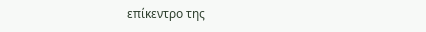επίκεντρο της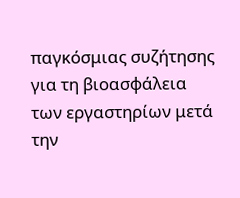παγκόσμιας συζήτησης για τη βιοασφάλεια των εργαστηρίων μετά την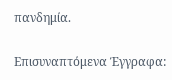πανδημία.

Επισυναπτόμενα Έγγραφα: